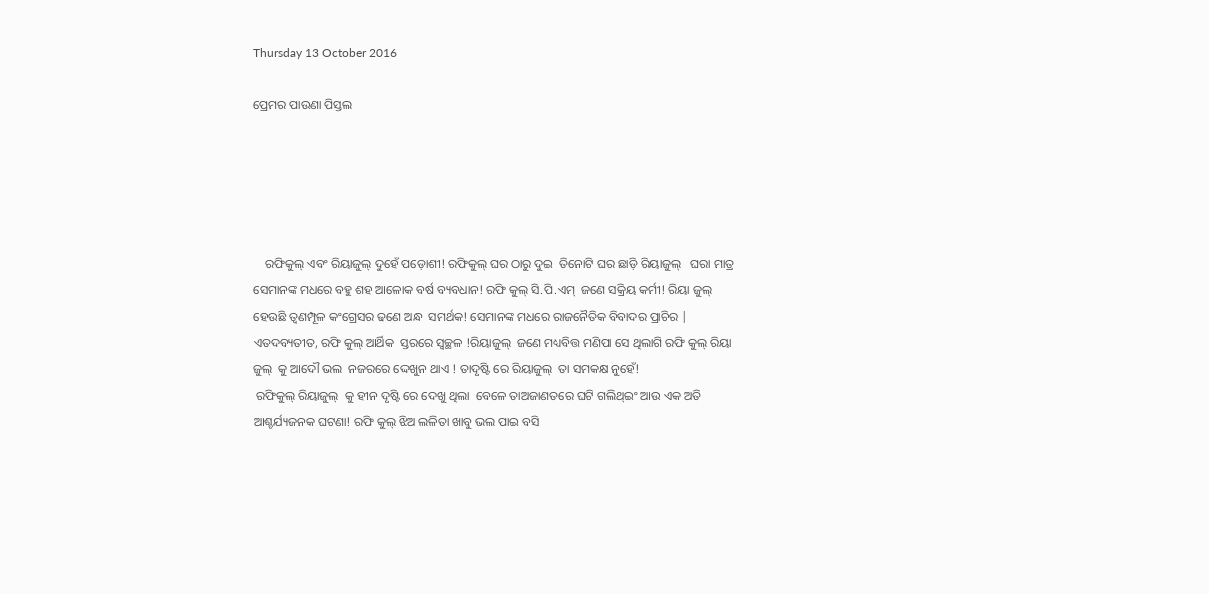Thursday 13 October 2016

ପ୍ରେମର ପାଉଣା ପିସ୍ତଲ





    ରଫିକୁଲ୍ ଏବଂ ରିୟାଜୁଲ୍ ଦୁହେଁ ପଡ଼ୋଶୀ! ରଫିକୁଲ୍ ଘର ଠାରୁ ଦୁଇ  ତିନୋଟି ଘର ଛାଡ଼ି ରିୟାଜୁଲ୍   ଘରା ମାତ୍ର ସେମାନଙ୍କ ମଧରେ ବହୁ ଶହ ଆଳୋକ ବର୍ଷ ବ୍ୟବଧାନ! ରଫି କୁଲ୍ ସି.ପି.ଏମ୍  ଜଣେ ସକ୍ରିୟ କର୍ମୀ! ରିୟା ଜୁଲ୍  ହେଉଛି ତ୍ଵଣମ୍ପୂଳ କଂଗ୍ରେସର ଢଣେ ଅନ୍ଧ  ସମର୍ଥକ! ସେମାନଙ୍କ ମଧରେ ରାଜନୈତିକ ବିବାଦର ପ୍ରାଚିର | ଏତଦବ୍ୟତୀତ, ରଫି କୁଲ୍ ଆର୍ଥିକ  ସ୍ତରରେ ସ୍ୱଚ୍ଛଳ !ରିୟାଜୁଲ୍  ଜଣେ ମଧ୍ୟବିତ୍ତ ମଣିପା ସେ ଥିଲାଗି ରଫି କୁଲ୍ ରିୟା ଜୁଲ୍  କୁ ଆଦୌ ଭଲ  ନଜରରେ ଦ୍ଦେଖୁନ ଥାଏ ! ତାଦୃଷ୍ଟି ରେ ରିୟାଜୁଲ୍  ତା ସମକକ୍ଷ ନୁହେଁ!
 ରଫିକୁଲ୍ ରିୟାଜୁଲ୍  କୁ ହୀନ ଦୃଷ୍ଟି ରେ ଦେଖୁ ଥିଲା  ବେଳେ ତାଅଜାଣତରେ ଘଟି ଗଲିଥ୍ଇଂ ଆଉ ଏକ ଅତି ଆଶ୍ଚର୍ଯ୍ୟଜନକ ଘଟଣା! ରଫି କୁଲ୍ ଝିଅ ଲଳିତା ଖାବୁ ଭଲ ପାଇ ବସି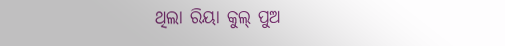ଥିଲା ରିୟା କୁଲ୍ ପୁଅ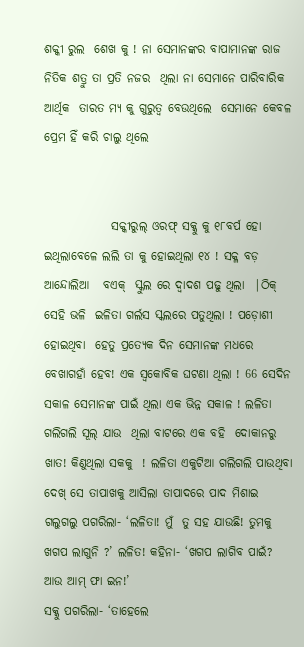ଶକ୍କୀ ରୁଲ  ଶେଖ କୁ ! ନା ସେମାନଙ୍କର ବାପାମାନଙ୍କ ରାଜ ନିତିକ ଶତ୍ରୁ ତା ପ୍ରତି ନଜର  ଥିଲା ନା ସେମାନେ ପାରିବାରିକ ଆର୍ଥିକ  ତାରତ ମ୍ୟ କୁ ଗୁରୁତ୍ୱ ବେଉଥିଲେ  ସେମାନେ କେବଳ ପ୍ରେମ ହିଁ କରି ଚାଲୁ ଥିଲେ


              ସକ୍କୀରୁଲ୍ ଓରଫ୍ ସକ୍କୁ କୁ ୧୮ବର୍ପ ହୋ ଇଥିଲାବେଳେ ଲଲି ତା କୁ ହୋଇଥିଲା ୧୪ ! ସକ୍ଳ ବଡ଼ ଆନ୍ଦୋଲିଆ   ବଏକ୍  ସ୍କୁଲ ରେ ଦ୍ୱାଦଶ ପଢୁ ଥିଲା  |ଠିକ୍ ସେହି ଭଳି  ଇଳିତା ଗର୍ଲସ ସ୍କଲରେ ପତୁଥିଲା ! ପଡ଼ୋଶୀ ହୋଇଥିବା  ହେତୁ ପ୍ରତ୍ୟେକ ଦିନ ସେମାନଙ୍କ ମଧରେ ବେଖାଗହାଁ ହେବ! ଏକ ସ୍ଵକୋବିକ ଘଟଣା ଥିଲା ! 66 ସେଦିନ ସକାଳ ସେମାନଙ୍କ ପାଇଁ ଥିଲା ଏକ ଭିନ୍ନ ସକାଳ ! ଲଳିତା ଗଲିଗଲି ସୂଲ୍ ଯାଉ  ଥିଲା ବାଟରେ ଏକ ବହି  ଦୋକାନରୁ ଖାତ! କିଣୁଥିଲା ସକକୁ  ! ଲଳିତା ଏକୁଟିଆ ଗଲିଗଲି ପାଉଥିବା ଦେଖ୍ ସେ ତାପାଖକୁ ଆସିଲା ତାପାଦରେ ପାଦ ମିଶାଇ ଗଲୁଗଲୁ ପଗରିଲା- ‘ଲଳିତା! ମୁଁ  ତୁ ସହ ଯାଉଛି! ତୁମକୁ ଖଗପ ଲାଗୁନି ?’ ଲଳିତ! କହିନା- ‘ଖଗପ ଲାଗିବ ପାଇଁ? ଆଉ ଆମ୍ ଫା ଇନ!’
ସକ୍କୁ ପଗରିଲା- ‘ତାହେଲେ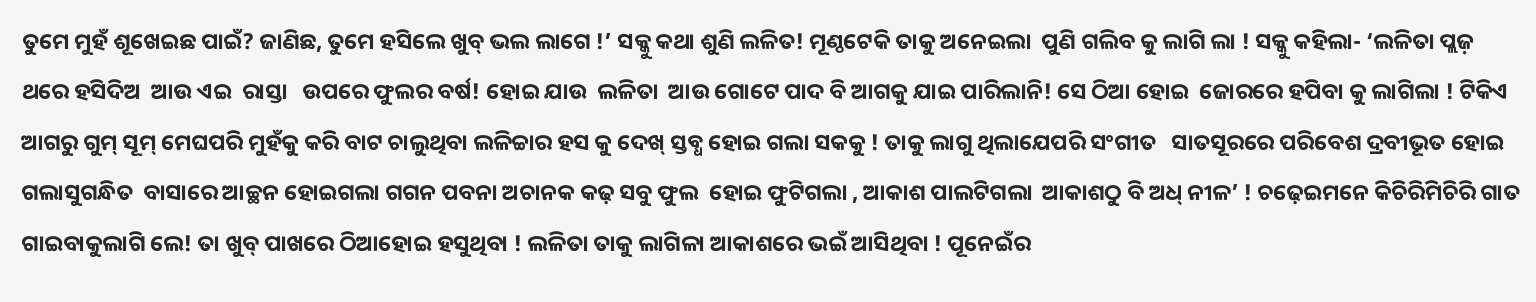ତୁମେ ମୁହଁ ଶୂଖେଇଛ ପାଇଁ? ଜାଣିଛ, ତୁମେ ହସିଲେ ଖୁବ୍ ଭଲ ଲାଗେ !’ ସକ୍କୁ କଥା ଶୁଣି ଲଳିତ! ମୂଣ୍ଠଟେକି ତାକୁ ଅନେଇଲା  ପୁଣି ଗଲିବ କୁ ଲାଗି ଲା ! ସକ୍କୁ କହିଲା- ‘ଲଳିତା ପ୍ଲଜ଼   ଥରେ ହସିଦିଅ  ଆଉ ଏଇ  ରାସ୍ତା   ଉପରେ ଫୁଲର ବର୍ଷ! ହୋଇ ଯାଉ  ଲଳିତା  ଆଉ ଗୋଟେ ପାଦ ବି ଆଗକୁ ଯାଇ ପାରିଲାନି! ସେ ଠିଆ ହୋଇ  ଜୋରରେ ହପିବା କୁ ଲାଗିଲା ! ଟିକିଏ ଆଗରୁ ଗୁମ୍ ସୂମ୍ ମେଘପରି ମୁହଁକୁ କରି ବାଟ ଚାଲୁଥିବା ଲଳିଚ୍ଚାର ହସ କୁ ଦେଖ୍ ସ୍ତବ୍ଧ ହୋଇ ଗଲା ସକକୁ ! ତାକୁ ଲାଗୁ ଥିଲାଯେପରି ସଂଗୀତ   ସାତସୂରରେ ପରିବେଶ ଦ୍ରବୀଭୂତ ହୋଇ ଗଲାସୁଗନ୍ଧିତ  ବାସାରେ ଆଚ୍ଛନ ହୋଇଗଲା ଗଗନ ପବନା ଅଚାନକ କଢ଼ ସବୁ ଫୁଲ  ହୋଇ ଫୁଟିଗଲା , ଆକାଶ ପାଲଟିଗଲା  ଆକାଶଠୁ ବି ଅଧ୍ ନୀଳ’ ! ଚଢ଼େଇମନେ କିଚିରିମିଚିରି ଗାତ ଗାଇବାକୁଲାଗି ଲେ! ତା ଖୁବ୍ ପାଖରେ ଠିଆହୋଇ ହସୁଥିବା ! ଲଳିତା ତାକୁ ଲାଗିଳା ଆକାଶରେ ଭଇଁ ଆସିଥିବା ! ପୂନେଇଁର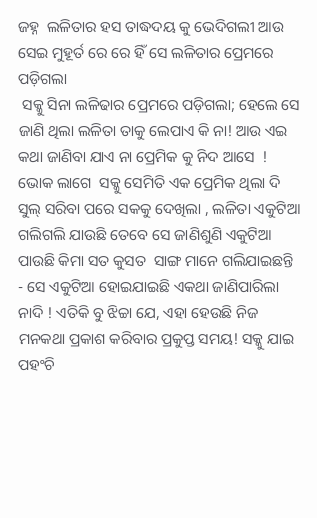ଜହ୍ନ  ଲଳିତାର ହସ ତାଦ୍ଧଦୟ କୁ ଭେଦିଗଲୀ ଆଉ ସେଇ ମୁହୂର୍ତ ରେ ରେ ହିଁ ସେ ଲଳିତାର ପ୍ରେମରେ ପଡ଼ିଗଲା
 ସକ୍କୁ ସିନା ଲଳିଢାର ପ୍ରେମରେ ପଡ଼ିଗଲା; ହେଲେ ସେ ଜାଣି ଥିଲା ଲଳିତା ତାକୁ ଲେପାଏ କି ନା! ଆଉ ଏଇ କଥା ଜାଣିବା ଯାଏ ନା ପ୍ରେମିକ କୁ ନିଦ ଆସେ  ! ଭୋକ ଲାଗେ  ସକ୍କୁ ସେମିତି ଏକ ପ୍ରେମିକ ଥିଲା ଦି ସୁଲ୍ ସରିବା ପରେ ସକକୁ ଦେଖିଲା , ଲଳିତା ଏକୁଟିଆ ଗଲିଗଲି ଯାଉଛି ତେବେ ସେ ଜାଣିଶୁଣି ଏକୁଟିଆ ପାଉଛି କିମା ସତ କୁସତ  ସାଙ୍ଗ ମାନେ ଗଲିଯାଇଛନ୍ତି  - ସେ ଏକୁଟିଆ ହୋଇଯାଇଛି ଏକଥା ଜାଣିପାରିଲା ନାଦି ! ଏତିକି ବୁ ଝିଚ୍ଚା ଯେ, ଏହା ହେଉଛି ନିଜ ମନକଥା ପ୍ରକାଶ କରିବାର ପ୍ରକୁପ୍ତ ସମୟ! ସକ୍କୁ ଯାଇ ପହଂଚି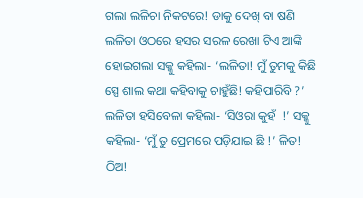ଗଲା ଲଳିଚା ନିକଟରେ! ଡାକୁ ଦେଖ୍ ବା ଷଣି ଲଳିତା ଓଠରେ ହସର ସରଳ ରେଖା ଟିଏ ଆଙ୍କି ହୋଇଗଲା ସକ୍କୁ କହିଲା- ‘ଲଳିତା! ମୁଁ ତୁମକୁ କିଛି ସ୍ପେ ଶାଲ କଥା କହିବାକୁ ଚାହୁଁଛି! କହିପାରିବି ?’ ଲଳିତା ହସିବେଳା କହିଲା- ‘ସିଓରା କୁହଁ  !’ ସକ୍କୁ କହିଲା- ‘ମୁଁ ତୁ ପ୍ରେମରେ ପଡ଼ିଯାଇ ଛି !’ ଳିତ! ଠିଅ!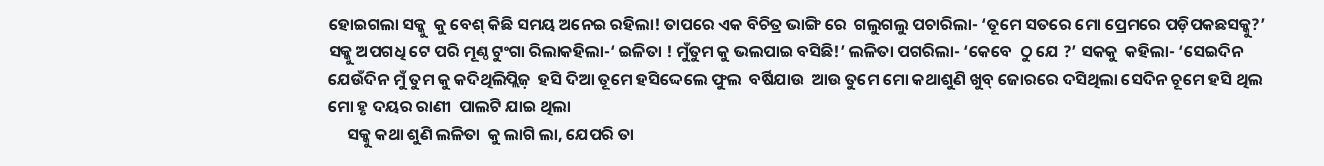ହୋଇଗଲା ସକ୍କୁ  କୁ ବେଶ୍ କିଛି ସମୟ ଅନେଇ ରହିଲା! ତାପରେ ଏକ ବିଚିତ୍ର ଭାଙ୍ଗି ରେ  ଗଲୁଗଲୁ ପଚାରିଲା- ‘ତୂମେ ସତରେ ମୋ ପ୍ରେମରେ ପଡ଼ିପକଛସକ୍କୁ?’ ସକ୍କୁ ଅପଗଧି ଟେ ପରି ମୂଣ୍ଠ ଟୁଂଗା ରିଲାକହିଲା-‘ ଇଳିତା ! ମୁଁତୁମ କୁ ଭଲପାଇ ବସିଛି!’ ଲଳିତା ପଗରିଲା- ‘କେବେ  ଠୁ ଯେ ?’ ସକକୁ  କହିଲା- ‘ସେଇଦିନ ଯେଉଁଦିନ ମୁଁ ତୁମ କୁ କଦିଥିଲିପ୍ଲିଜ଼  ହସି ଦିଆ ତୂମେ ହସିଦ୍ଦେଲେ ଫୁଲ  ବର୍ଷିଯାଉ  ଆଉ ତୁମେ ମୋ କଥାଶୁଣି ଖୁବ୍ ଜୋରରେ ଦସିଥିଲା ସେଦିନ ଚୂମେ ହସି ଥିଲ ମୋ ହୃ ଦୟର ରାଣୀ  ପାଲଟି ଯାଇ ଥିଲା
     ସକ୍କୁ କଥା ଶୁଣି ଲଳିତା  କୁ ଲାଗି ଲା, ଯେପରି ତା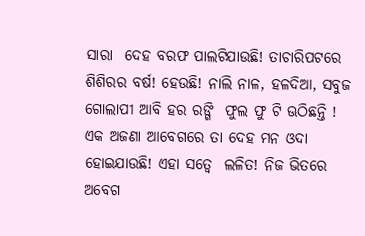ସାରା  ଦେହ ବରଫ ପାଲଟିଯାଉଛି! ତାଚାରିପଟରେ ଶିଶିରର ବର୍ଷ! ହେଉଛି! ନାଲି ନାଳ, ହଳଦିଆ, ସବୁଜ ଗୋଲାପୀ ଆବି ହର ରଙ୍ଗି  ଫୁଲ ଫୁ ଟି ଊଠିଛନ୍ତି ! ଏକ ଅଜଣା ଆବେଗରେ ତା ଦେହ ମନ ଓଦା ହୋଇଯାଉଛି! ଏହା ସତ୍ୱେ  ଲଳିତ! ନିଜ ଭିତରେ ଅବେଗ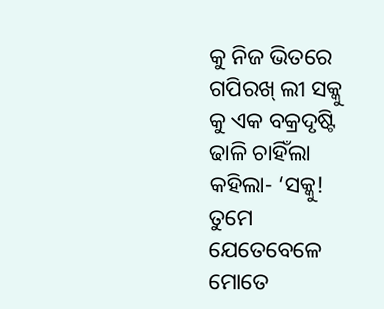କୁ ନିଜ ଭିତରେ ଗପିରଖ୍ ଲୀ ସକ୍କୁ କୁ ଏକ ବକ୍ରଦୃଷ୍ଟି  ଢାଳି ଚାହିଁଲା  କହିଲା- ‘ସକ୍କୁ! ତୁମେ ଯେତେବେଳେ ମୋତେ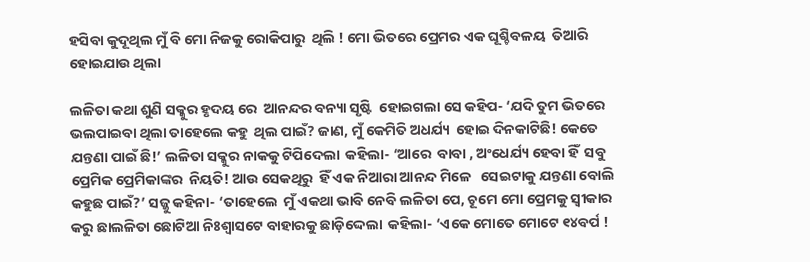ହସିବା କୁଦୂଥିଲ ମୁଁ ବି ମୋ ନିଜକୁ ରୋକିପାରୁ  ଥିଲି ! ମୋ ଭିତରେ ପ୍ରେମର ଏକ ଘୂଶ୍ଚିବଳୟ  ତିଆରି ହୋଇଯାଉ ଥିଲା

ଲଳିତା କଥା ଶୁଣି ସକ୍କୁର ହୃଦୟ ରେ  ଆନନ୍ଦର ବନ୍ୟା ସୃଷ୍ଟି  ହୋଇଗଲା ସେ କହିପ- ‘ଯଦି ତୁମ ଭିତରେ ଭଲପାଇବା ଥିଲା ତାହେଲେ କହୁ  ଥିଲ ପାଇଁ? ଜାଣ, ମୁଁ କେମିତି ଅଧର୍ଯ୍ୟ  ହୋଇ ଦିନକାଟିଛି! କେତେ ଯନ୍ତଣା ପାଇଁ ଛି!’ ଲଳିତା ସକ୍କୁର ନାକକୁ ଟିପିଦେଲା  କହିଲା- ‘ଆରେ  ବାବା , ଅଂଧେର୍ଯ୍ୟ ହେବା ହିଁ  ସବୁ  ପ୍ରେମିକ ପ୍ରେମିକାଙ୍କର  ନିୟତି! ଆଉ ସେକଥିରୁ  ହିଁ ଏକ ନିଆରା ଆନନ୍ଦ ମିଳେ   ସେଇଟାକୁ ଯନ୍ତଣା ବୋଲି କହୁଛ ପାଇଁ?’ ସଜ୍ଜୁ କହିନା- ‘ତାହେଲେ  ମୁଁ ଏକଥା ଭାବି ନେବି ଲଳିତା ପେ, ଚୂମେ ମୋ ପ୍ରେମକୁ ସ୍ୱୀକାର କରୁ ଛାଲଳିତା ଛୋଟିଆ ନିଃଶ୍ବାସଟେ ବାହାରକୁ ଛାଡ଼ିଦ୍ଦେଲା  କହିଲା- ‘ଏକେ ମୋତେ ମୋଟେ ୧୪ବର୍ପ !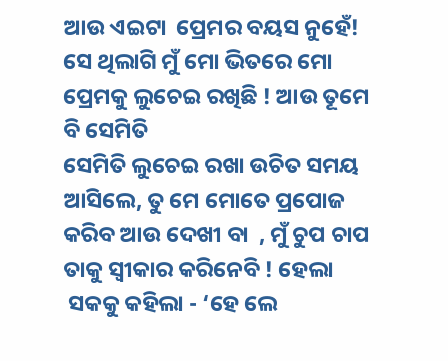ଆଉ ଏଇଟା  ପ୍ରେମର ବୟସ ନୁହେଁ! ସେ ଥିଲାଗି ମୁଁ ମୋ ଭିତରେ ମୋ ପ୍ରେମକୁ ଲୁଚେଇ ରଖିଛି ! ଆଉ ତୂମେ ବି ସେମିତି
ସେମିତି ଲୁଚେଇ ରଖା ଉଚିତ ସମୟ ଆସିଲେ, ତୁ ମେ ମୋତେ ପ୍ରପୋଜ  କରିବ ଆଉ ଦେଖୀ ବା  , ମୁଁ ଚୁପ ଚାପ ତାକୁ ସ୍ୱୀକାର କରିନେବି ! ହେଲା
 ସକକୁ କହିଲା - ‘ହେ ଲେ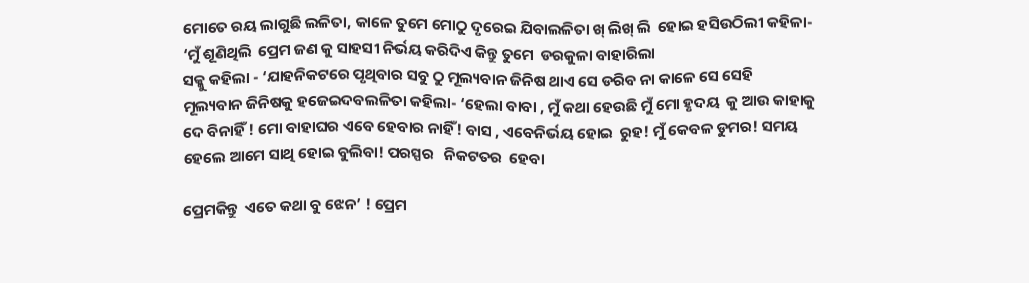ମୋତେ ରୟ ଲାଗୁଛି ଲଳିତା, କାଳେ ତୁମେ ମୋଠୁ ଦୃରେଇ ଯିବାଲଳିତା ଖ୍ ଲିଖ୍ ଲି  ହୋଇ ହସିଉଠିଲୀ କହିଳା- ‘ମୁଁ ଶୂଣିଥିଲି  ପ୍ରେମ ଜଣ କୁ ସାହସୀ ନିର୍ଭୟ କରିଦିଏ କିନ୍ତୁ ତୁମେ  ଡରକୁଳା ବାହାରିଲା
ସକ୍କୁ କହିଲା - ‘ଯାହନିକଟରେ ପୃଥିବାର ସବୁ ଠୁ ମୂଲ୍ୟବାନ ଜିନିଷ ଥାଏ ସେ ଡରିବ ନା କାଳେ ସେ ସେହି ମୂଲ୍ୟବାନ ଜିନିଷକୁ ହଜେଇଦବଲଳିତା କହିଲା- ‘ହେଲା ବାବା , ମୁଁ କଥା ହେଉଛି ମୁଁ ମୋ ହୃଦୟ  କୁ ଆଉ କାହାକୁ ଦେ ବିନାହିଁ ! ମୋ ବାହାଘର ଏବେ ହେବାର ନାହିଁ! ବାସ , ଏବେନିର୍ଭୟ ହୋଇ  ରୁହ! ମୁଁ କେବଳ ଡୁମର! ସମୟ ହେଲେ ଆମେ ସାଥି ହୋଇ ବୁଲିବା! ପରସ୍ପର   ନିକଟତର  ହେବା

ପ୍ରେମକିନ୍ତୁ  ଏତେ କଥା ବୁ ଝେନ’ ! ପ୍ରେମ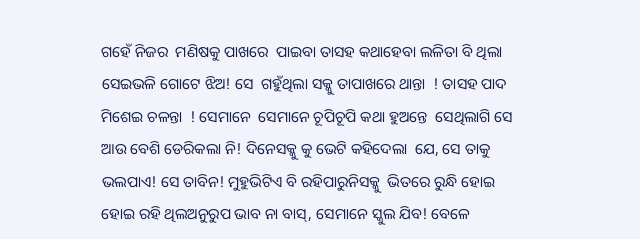ଗହେଁ ନିଜର  ମଣିଷକୁ ପାଖରେ  ପାଇବା ତାସହ କଥାହେବା ଲଳିତା ବି ଥିଲା ସେଇଭଳି ଗୋଟେ ଝିଅ! ସେ  ଗହୁଁଥିଲା ସକ୍କୁ ତାପାଖରେ ଥାନ୍ତା  ! ତାସହ ପାଦ ମିଶେଇ ଚଳନ୍ତା  ! ସେମାନେ  ସେମାନେ ଚୂପିଚୂପି କଥା ହୁଅନ୍ତେ  ସେଥିଲାଗି ସେ ଆଉ ବେଶି ଡେରିକଲା ନି! ଦିନେସକ୍କୁ କୁ ଭେଟି କହିଦେଲା  ଯେ, ସେ ତାକୁ ଭଲପାଏ! ସେ ତାବିନ! ମୁହୁଭିଟିଏ ବି ରହିପାରୁନିସକ୍କୁ  ଭିତରେ ରୁନ୍ଧି ହୋଇ  ହୋଇ ରହି ଥିଲଅନୁରୁପ ଭାବ ନା ବାସ୍, ସେମାନେ ସ୍କୁଲ ଯିବ! ବେଳେ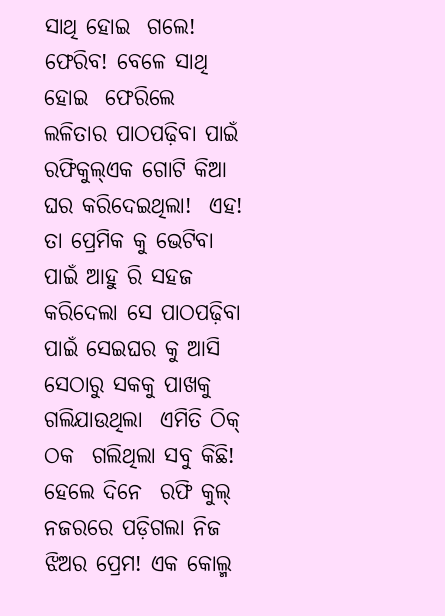ସାଥି ହୋଇ  ଗଲେ! ଫେରିବ! ବେଳେ ସାଥି ହୋଇ  ଫେରିଲେ  ଲଳିତାର ପାଠପଢ଼ିବା ପାଇଁ ରଫିକୁଲ୍ଏକ ଗୋଟି କିଆ   ଘର କରିଦେଇଥିଲା!  ଏହ! ତା ପ୍ରେମିକ କୁ ଭେଟିବା ପାଇଁ ଆହୁ ରି ସହଜ  କରିଦେଲା ସେ ପାଠପଢ଼ିବା ପାଇଁ ସେଇଘର କୁ ଆସି ସେଠାରୁ ସକକୁ ପାଖକୁ  ଗଲିଯାଉଥିଲା  ଏମିତି ଠିକ୍ ଠକ  ଗଲିଥିଲା ସବୁ କିଛି! ହେଲେ ଦିନେ  ରଫି କୁଲ୍ ନଜରରେ ପଡ଼ିଗଲା ନିଜ ଝିଅର ପ୍ରେମ! ଏକ କୋଲ୍ମ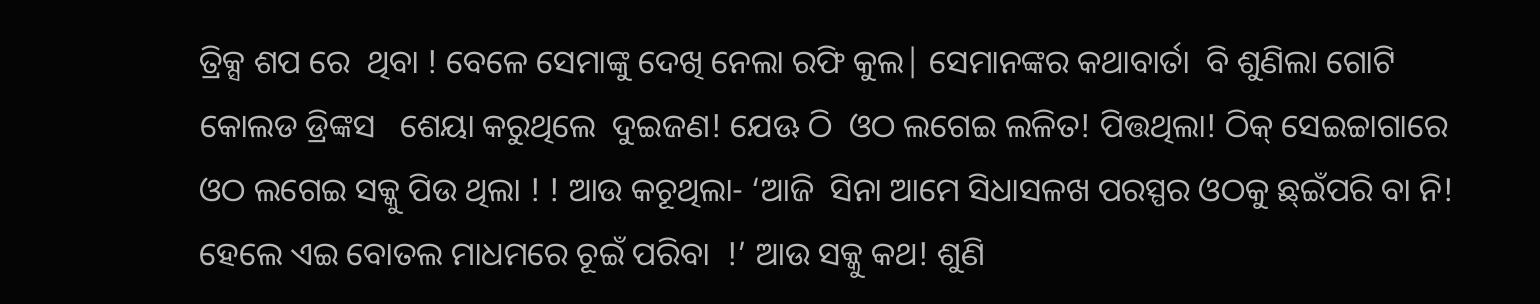ତ୍ରିକ୍ସ ଶପ ରେ  ଥିବା ! ବେଳେ ସେମାଙ୍କୁ ଦେଖି ନେଲା ରଫି କୁଲ| ସେମାନଙ୍କର କଥାବାର୍ତା  ବି ଶୁଣିଲା ଗୋଟି   କୋଲଡ ଡ୍ରିଙ୍କସ   ଶେୟା କରୁଥିଲେ  ଦୁଇଜଣ! ଯେଊ ଠି  ଓଠ ଲଗେଇ ଲଳିତ! ପିତ୍ତଥିଲା! ଠିକ୍ ସେଇଚ୍ଚାଗାରେ ଓଠ ଲଗେଇ ସକ୍କୁ ପିଉ ଥିଲା ! ! ଆଉ କଚୂଥିଲା- ‘ଆଜି  ସିନା ଆମେ ସିଧାସଳଖ ପରସ୍ପର ଓଠକୁ ଛ୍ଇଁପରି ବା ନି! ହେଲେ ଏଇ ବୋତଲ ମାଧମରେ ଚୂଇଁ ପରିବା  !’ ଆଉ ସକ୍କୁ କଥ! ଶୁଣି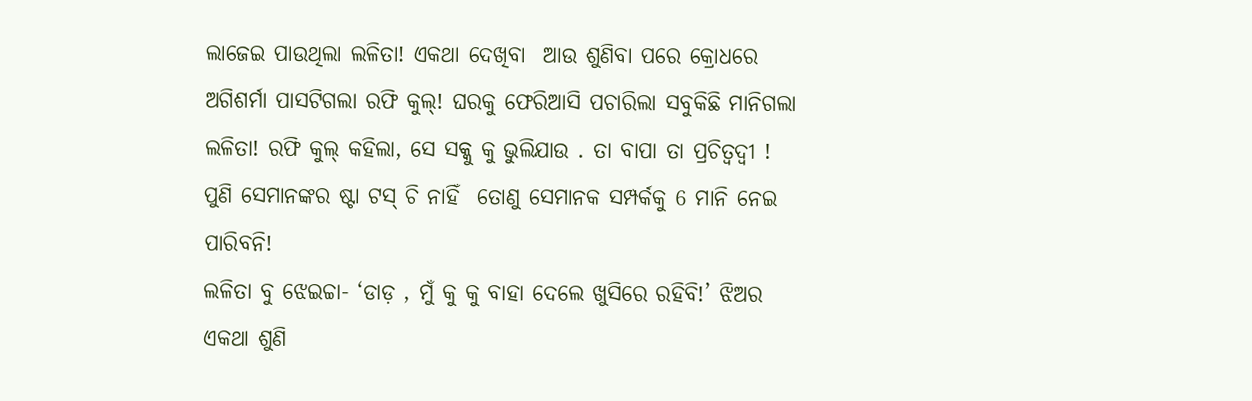ଲାଜେଇ ପାଉଥିଲା ଲଳିତା! ଏକଥା ଦେଖିବା  ଆଉ ଶୁଣିବା ପରେ କ୍ରୋଧରେ ଅଗିଶର୍ମା ପାସଟିଗଲା ରଫି କୁଲ୍! ଘରକୁ ଫେରିଆସି ପଚାରିଲା ସବୁକିଛି ମାନିଗଲା ଲଳିତା! ରଫି କୁଲ୍ କହିଲା, ସେ ସକ୍କୁ କୁ ଭୁଲିଯାଉ . ତା ବାପା ତା ପ୍ରଚିତ୍ଵଦ୍ଵୀ ! ପୁଣି ସେମାନଙ୍କର ଷ୍ଟା ଟସ୍ ଚି ନାହିଁ  ତୋଣୁ ସେମାନକ ସମ୍ପର୍କକୁ 6 ମାନି ନେଇ ପାରିବନି!
ଲଳିତା ବୁ ଝେଇଚ୍ଚା- ‘ଡାଡ଼ , ମୁଁ କୁ କୁ ବାହା ଦେଲେ ଖୁସିରେ ରହିବି!’ ଝିଅର ଏକଥା ଶୁଣି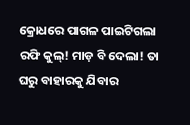କ୍ରୋଧରେ ପାଗଳ ପାଇଟିଗଲା  ରଫି କୁଲ୍! ମାଡ଼ ବି ଦେଲା! ତା ଘରୁ ବାହାରକୁ ଯିବାର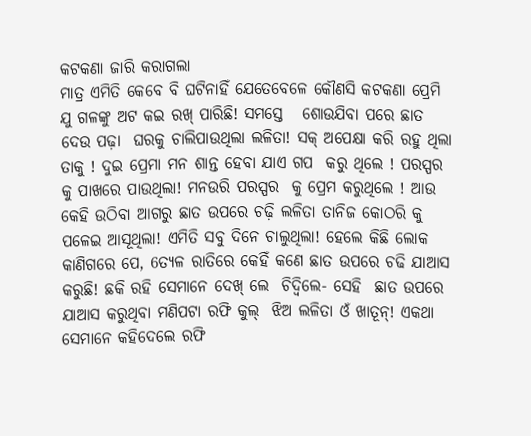କଟକଣା ଜାରି କରାଗଲା
ମାତ୍ର ଏମିତି କେବେ ବି ଘଟିନାହିଁ ଯେତେବେଳେ କୌଣସି କଟକଣା ପ୍ରେମି  ଯୁ ଗଳଙ୍କୁ ଅଟ କଇ ରଖ୍ ପାରିଛି! ସମସ୍ତେ   ଶୋଉଯିବା ପରେ ଛାତ ଦେଉ ପଢ଼ା  ଘରକୁ ଚାଲିପାଉଥିଲା ଲଳିତା! ସକ୍ ଅପେକ୍ଷା କରି ରହୁ ଥିଲା ତାକୁ ! ଦୁଇ ପ୍ରେମା ମନ ଶାନ୍ତ ହେବା ଯାଏ ଗପ  କରୁ ଥିଲେ ! ପରସ୍ପର  କୁ ପାଖରେ ପାଉଥିଲା! ମନଉରି ପରସ୍ପର  କୁ ପ୍ରେମ କରୁଥିଲେ ! ଆଉ କେହି ଉଠିବା ଆଗରୁ ଛାତ ଉପରେ ଚଢ଼ି ଲଳିତା ତାନିଜ କୋଠରି କୁ ପଳେଇ ଆସୂଥିଲା! ଏମିତି ସବୁ ଦିନେ ଚାଲୁଥିଲା! ହେଲେ କିଛି ଲୋକ କାଣିଗରେ ପେ, 6ତ୍ଯଳ ରାତିରେ କେହିଁ କଣେ ଛାତ ଉପରେ ଚଢି ଯାଆସ କରୁଛି! ଛକି ରହି ସେମାନେ ଦେଖ୍ ଲେ  ଚିଦ୍ଵିଲେ- ସେହି  ଛାତ ଉପରେ ଯାଆସ କରୁଥିବା ମଣିପଟା ରଫି କୁଲ୍  ଝିଅ ଲଳିତା ଓଁ ଖାତୂନ୍! ଏକଥା ସେମାନେ କହିଦେଲେ ରଫି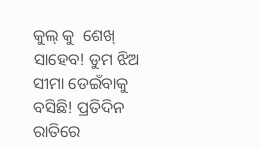କୁଲ୍ କୁ  ଶେଖ୍ ସାହେବ! ଡୁମ ଝିଅ ସୀମା ଡେଇଁବାକୁ ବସିଛି! ପ୍ରତିଦିନ ରାତିରେ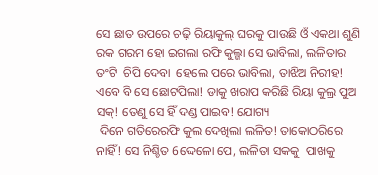ସେ ଛାତ ଉପରେ ଚଢ଼ି ରିୟାକୁଲ୍ ଘରକୁ ପାଉଛି ଓଁ ଏକଥା ଶୁଣି ରକ ଗରମ ହୋ ଇଗଲା ରଫି କୁଲ୍ଗା ସେ ଭାବିଲା, ଲଳିତାର ତଂଟି  ଚିପି ଦେବା  ହେଲେ ପରେ ଭାବିଲା, ତାଝିଅ ନିରୀହ! ଏବେ ବି ସେ ଛୋଟପିଲା! ଡାକୁ ଖରାପ କରିଛି ରିୟା କୁଲ୍ର ପୁଅ ସକ୍! ତେଣୁ ସେ ହିଁ ଦଣ୍ଡ ପାଇବ! ଯୋଗ୍ୟ
 ଦିନେ ଗତିରେରଫି କୁଲ ଦେଖିଲା ଲଳିତ! ତାକୋଠରିରେ ନାହିଁ! ସେ ନିଶ୍ଚିତ 6ଦ୍ଦେଳୋ ପେ, ଲଳିତା ସକକୁ  ପାଖକୁ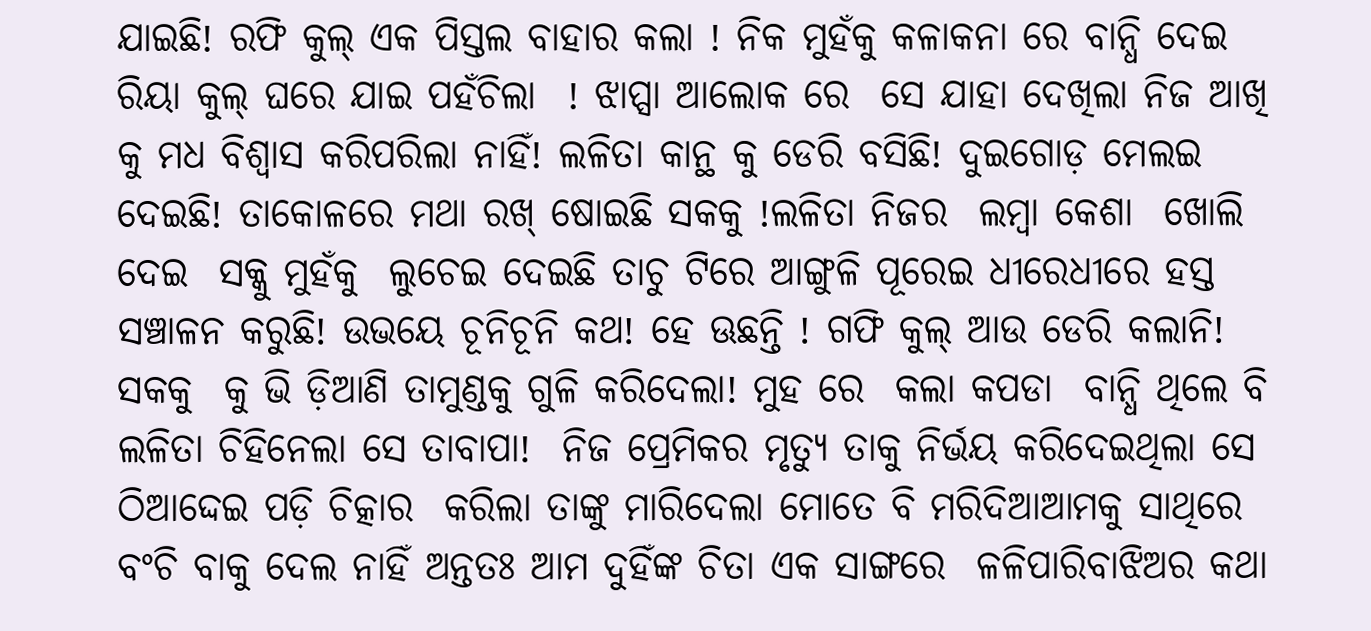ଯାଇଛି! ରଫି କୁଲ୍ ଏକ ପିସ୍ତଲ ବାହାର କଲା ! ନିକ ମୁହଁକୁ କଳାକନା ରେ ବାନ୍ଧି ଦେଇ  ରିୟା କୁଲ୍ ଘରେ ଯାଇ ପହଁଚିଲା  ! ଝାପ୍ସା ଆଲୋକ ରେ  ସେ ଯାହା ଦେଖିଲା ନିଜ ଆଖି କୁ ମଧ ବିଶ୍ବାସ କରିପରିଲା ନାହିଁ! ଲଳିତା କାନ୍ଥ କୁ ଡେରି ବସିଛି! ଦୁଇଗୋଡ଼ ମେଲଇ ଦେଇଛି! ତାକୋଳରେ ମଥା ରଖ୍ ଷୋଇଛି ସକକୁ !ଲଳିତା ନିଜର  ଲମ୍ବା କେଶା  ଖୋଲି ଦେଇ  ସକ୍କୁ ମୁହଁକୁ  ଲୁଚେଇ ଦେଇଛି ତାଚୁ ଟିରେ ଆଙ୍ଗୁଳି ପୂରେଇ ଧୀରେଧୀରେ ହସ୍ତ ସଞ୍ଚାଳନ କରୁଛି! ଉଭୟେ ଚୂନିଚୂନି କଥ! ହେ ଊଛନ୍ତି ! ଗଫି କୁଲ୍ ଆଉ ଡେରି କଲାନି! ସକକୁ  କୁ ଭି ଡ଼ିଆଣି ତାମୁଣ୍ଡକୁ ଗୁଳି କରିଦେଲା! ମୁହ ରେ  କଲା କପଡା  ବାନ୍ଧି ଥିଲେ ବି  ଲଳିତା ଚିହିନେଲା ସେ ତାବାପା!  ନିଜ ପ୍ରେମିକର ମୃତ୍ୟୁ ତାକୁ ନିର୍ଭୟ କରିଦେଇଥିଲା ସେ ଠିଆଦ୍ଦେଇ ପଡ଼ି ଚିତ୍କାର  କରିଲା ତାଙ୍କୁ ମାରିଦେଲା ମୋତେ ବି ମରିଦିଆଆମକୁ ସାଥିରେ ବଂଚି ବାକୁ ଦେଲ ନାହିଁ ଅନ୍ତତଃ ଆମ ଦୁହିଁଙ୍କ ଚିତା ଏକ ସାଙ୍ଗରେ  ଳଳିପାରିବାଝିଅର କଥା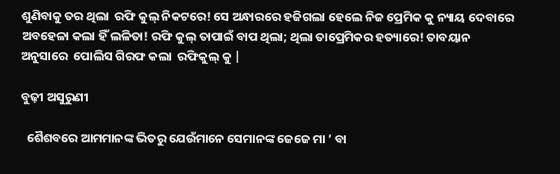ଶୁଣିବାକୁ ତର ଥିଲା  ରଫି କୁଲ୍ ନିକଟରେ! ସେ ଅନ୍ଧାରରେ ହଜିଗଲା ହେଲେ ନିଜ ପ୍ରେମିକ କୁ ନ୍ୟାୟ ଦେବାରେ ଅବହେଳା କଲା ହିଁ ଲଳିତା! ରଫି କୁଲ୍ ତାପାଇଁ ବାପ ଥିଲା; ଥିଲା ତାପ୍ରେମିକର ହତ୍ୟାରେ! ତାବୟାନ ଅନୁସାରେ  ପୋଲିସ ଗିରଫ କଲା  ରଫିକୁଲ୍ କୁ |

ବୁଢ଼ୀ ଅସୁରୁଣୀ

  ଶୈଶବରେ ଆମମାନଙ୍କ ଭିତରୁ ଯେଉଁମାନେ ସେମାନଙ୍କ ଜେଜେ ମା ’ ବା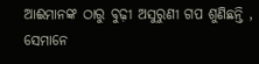ଆଈମାନଙ୍କ ଠାରୁ ବୁଢ଼ୀ ଅସୁରୁଣୀ ଗପ ଶୁଣିଛନ୍ତି , ସେମାନେ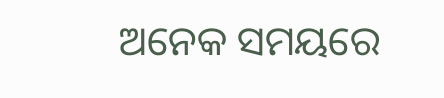ଅନେକ ସମୟରେ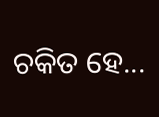ଚକିତ ହେ...